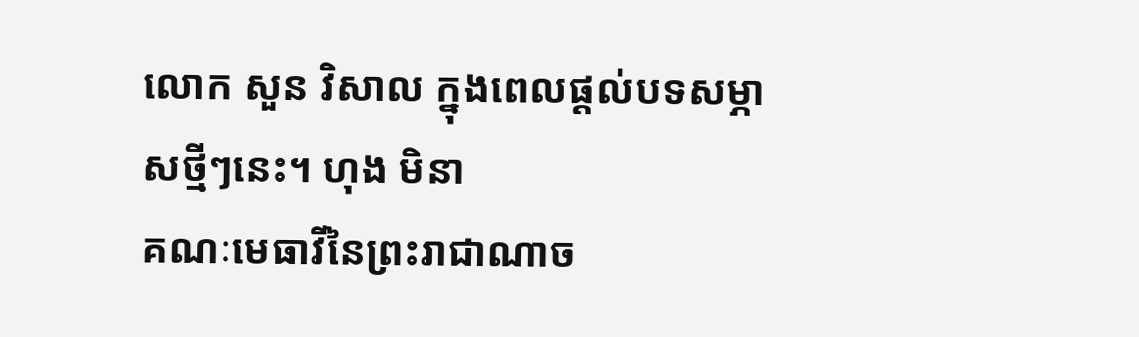លោក សួន វិសាល ក្នុងពេលផ្ដល់បទសម្ភាសថ្មីៗនេះ។ ហុង មិនា
គណៈមេធាវីនៃព្រះរាជាណាច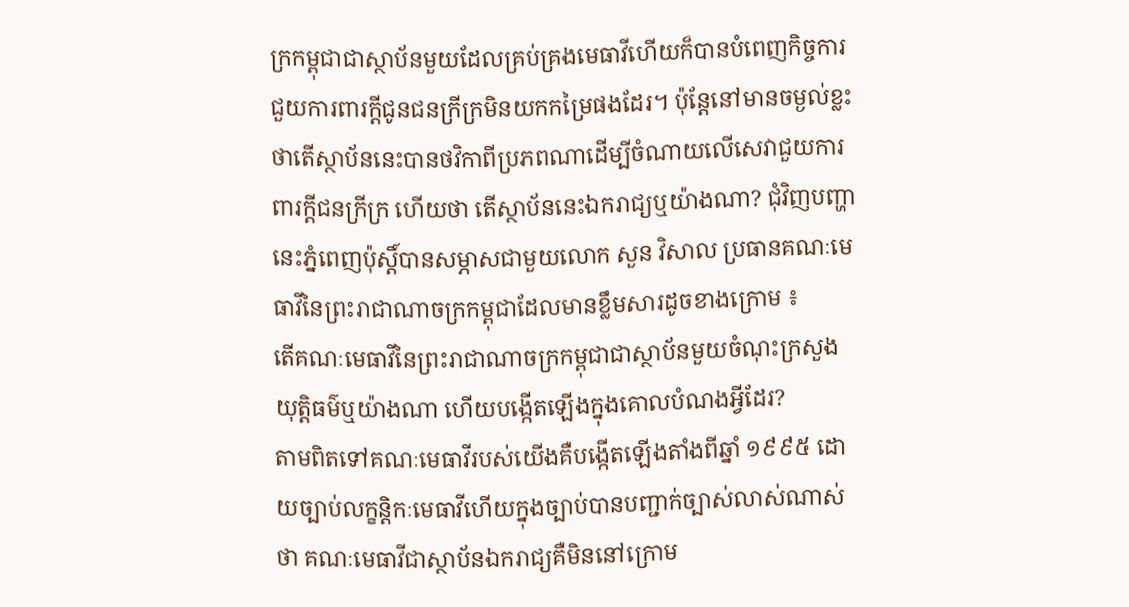ក្រកម្ពុជាជាស្ថាប័នមួយដែលគ្រប់គ្រងមេធាវីហើយក៏បានបំពេញកិច្ចការជួយការពារក្តីជូនជនក្រីក្រមិនយកកម្រៃផងដែរ។ ប៉ុន្តែនៅមានចម្ងល់ខ្លះថាតើស្ថាប័ននេះបានថវិកាពីប្រភពណាដើម្បីចំណាយលើសេវាជួយការពារក្តីជនក្រីក្រ ហើយថា តើស្ថាប័ននេះឯករាជ្យឬយ៉ាងណា? ជុំវិញបញ្ហានេះភ្នំពេញប៉ុស្តិ៍បានសម្ភាសជាមួយលោក សួន វិសាល ប្រធានគណៈមេធាវីនៃព្រះរាជាណាចក្រកម្ពុជាដែលមានខ្លឹមសារដូចខាងក្រោម ៖
តើគណៈមេធាវីនៃព្រះរាជាណាចក្រកម្ពុជាជាស្ថាប័នមួយចំណុះក្រសួងយុត្តិធម៌ឬយ៉ាងណា ហើយបង្កើតឡើងក្នុងគោលបំណងអ្វីដែរ?
តាមពិតទៅគណៈមេធាវីរបស់យើងគឺបង្កើតឡើងតាំងពីឆ្នាំ ១៩៩៥ ដោយច្បាប់លក្ខន្តិកៈមេធាវីហើយក្នុងច្បាប់បានបញ្ជាក់ច្បាស់លាស់ណាស់ថា គណៈមេធាវីជាស្ថាប័នឯករាជ្យគឺមិននៅក្រោម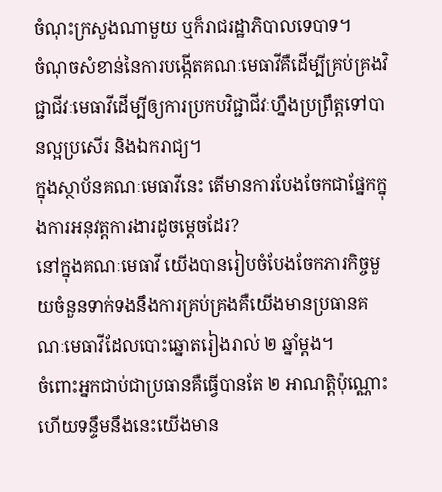ចំណុះក្រសួងណាមួយ ឬក៏រាជរដ្ឋាភិបាលទេបាទ។
ចំណុចសំខាន់នៃការបង្កើតគណៈមេធាវីគឺដើម្បីគ្រប់គ្រងវិជ្ជាជីវៈមេធាវីដើម្បីឲ្យការប្រកបវិជ្ជាជីវៈហ្នឹងប្រព្រឹត្តទៅបានល្អប្រសើរ និងឯករាជ្យ។
ក្នុងស្ថាប័នគណៈមេធាវីនេះ តើមានការបែងចែកជាផ្នែកក្នុងការអនុវត្តការងារដូចម្ដេចដែរ?
នៅក្នុងគណៈមេធាវី យើងបានរៀបចំបែងចែកភារកិច្ចមួយចំនួនទាក់ទងនឹងការគ្រប់គ្រងគឺយើងមានប្រធានគណៈមេធាវីដែលបោះឆ្នោតរៀងរាល់ ២ ឆ្នាំម្តង។
ចំពោះអ្នកជាប់ជាប្រធានគឺធ្វើបានតែ ២ អាណត្តិប៉ុណ្ណោះ ហើយទន្ទឹមនឹងនេះយើងមាន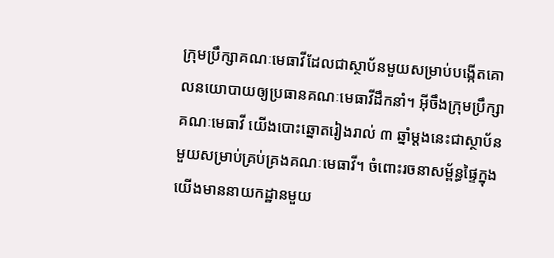ក្រុមប្រឹក្សាគណៈមេធាវីដែលជាស្ថាប័នមួយសម្រាប់បង្កើតគោលនយោបាយឲ្យប្រធានគណៈមេធាវីដឹកនាំ។ អ៊ីចឹងក្រុមប្រឹក្សាគណៈមេធាវី យើងបោះឆ្នោតរៀងរាល់ ៣ ឆ្នាំម្តងនេះជាស្ថាប័នមួយសម្រាប់គ្រប់គ្រងគណៈមេធាវី។ ចំពោះរចនាសម្ព័ន្ធផ្ទៃក្នុងយើងមាននាយកដ្ឋានមួយ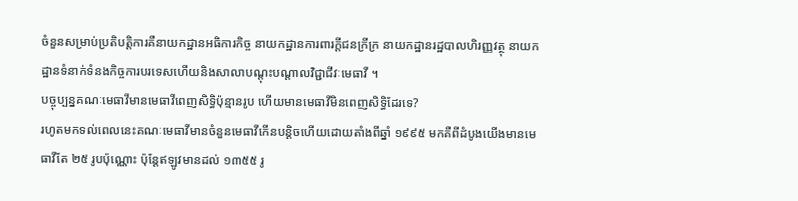ចំនួនសម្រាប់ប្រតិបត្តិការគឺនាយកដ្ឋានអធិការកិច្ច នាយកដ្ឋានការពារក្តីជនក្រីក្រ នាយកដ្ឋានរដ្ឋបាលហិរញ្ញវត្ថុ នាយកដ្ឋានទំនាក់ទំនងកិច្ចការបរទេសហើយនិងសាលាបណ្តុះបណ្តាលវិជ្ជាជីវៈមេធាវី ។
បច្ចុប្បន្នគណៈមេធាវីមានមេធាវីពេញសិទ្ធិប៉ុន្មានរូប ហើយមានមេធាវីមិនពេញសិទ្ធិដែរទេ?
រហូតមកទល់ពេលនេះគណៈមេធាវីមានចំនួនមេធាវីកើនបន្តិចហើយដោយតាំងពីឆ្នាំ ១៩៩៥ មកគឺពីដំបូងយើងមានមេធាវីតែ ២៥ រូបប៉ុណ្ណោះ ប៉ុន្តែឥឡូវមានដល់ ១៣៥៥ រូ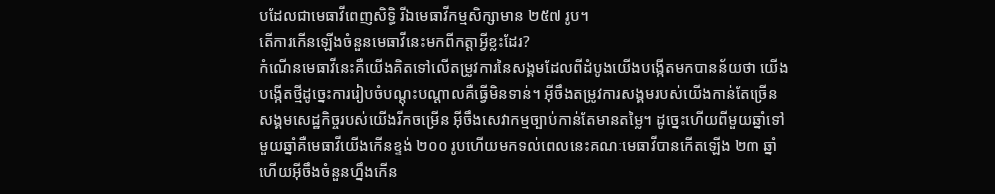បដែលជាមេធាវីពេញសិទ្ធិ រីឯមេធាវីកម្មសិក្សាមាន ២៥៧ រូប។
តើការកើនឡើងចំនួនមេធាវីនេះមកពីកត្តាអ្វីខ្លះដែរ?
កំណើនមេធាវីនេះគឺយើងគិតទៅលើតម្រូវការនៃសង្គមដែលពីដំបូងយើងបង្កើតមកបានន័យថា យើងបង្កើតថ្មីដូច្នេះការរៀបចំបណ្តុះបណ្តាលគឺធ្វើមិនទាន់។ អ៊ីចឹងតម្រូវការសង្គមរបស់យើងកាន់តែច្រើនសង្គមសេដ្ឋកិច្ចរបស់យើងរីកចម្រើន អ៊ីចឹងសេវាកម្មច្បាប់កាន់តែមានតម្លៃ។ ដូច្នេះហើយពីមួយឆ្នាំទៅមួយឆ្នាំគឺមេធាវីយើងកើនខ្ទង់ ២០០ រូបហើយមកទល់ពេលនេះគណៈមេធាវីបានកើតឡើង ២៣ ឆ្នាំហើយអ៊ីចឹងចំនួនហ្នឹងកើន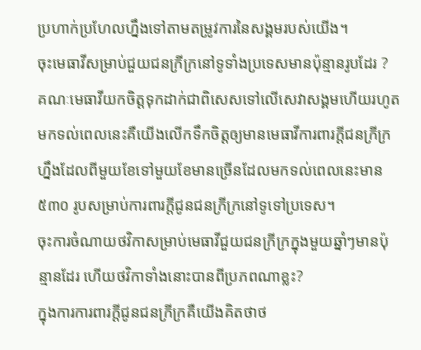ប្រហាក់ប្រហែលហ្នឹងទៅតាមតម្រូវការនៃសង្គមរបស់យើង។
ចុះមេធាវីសម្រាប់ជួយជនក្រីក្រនៅទូទាំងប្រទេសមានប៉ុន្មានរូបដែរ ?
គណៈមេធាវីយកចិត្តទុកដាក់ជាពិសេសទៅលើសេវាសង្គមហើយរហូតមកទល់ពេលនេះគឺយើងលើកទឹកចិត្តឲ្យមានមេធាវីការពារក្ដីជនក្រីក្រហ្នឹងដែលពីមួយខែទៅមួយខែមានច្រើនដែលមកទល់ពេលនេះមាន ៥៣០ រូបសម្រាប់ការពារក្តីជូនជនក្រីក្រនៅទូទៅប្រទេស។
ចុះការចំណាយថវិកាសម្រាប់មេធាវីជួយជនក្រីក្រក្នុងមួយឆ្នាំៗមានប៉ុន្មានដែរ ហើយថវិកាទាំងនោះបានពីប្រភពណាខ្លះ?
ក្នុងការការពារក្ដីជូនជនក្រីក្រគឺយើងគិតថាថ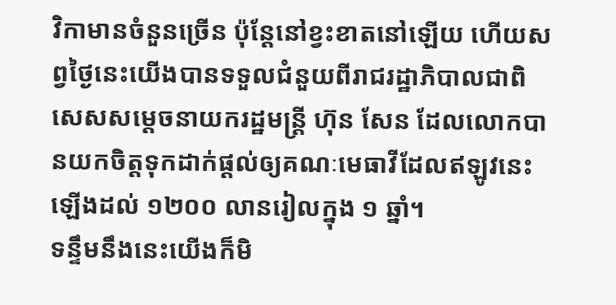វិកាមានចំនួនច្រើន ប៉ុន្តែនៅខ្វះខាតនៅឡើយ ហើយសព្វថ្ងៃនេះយើងបានទទួលជំនួយពីរាជរដ្ឋាភិបាលជាពិសេសសម្តេចនាយករដ្ឋមន្ត្រី ហ៊ុន សែន ដែលលោកបានយកចិត្តទុកដាក់ផ្តល់ឲ្យគណៈមេធាវីដែលឥឡូវនេះឡើងដល់ ១២០០ លានរៀលក្នុង ១ ឆ្នាំ។
ទន្ទឹមនឹងនេះយើងក៏មិ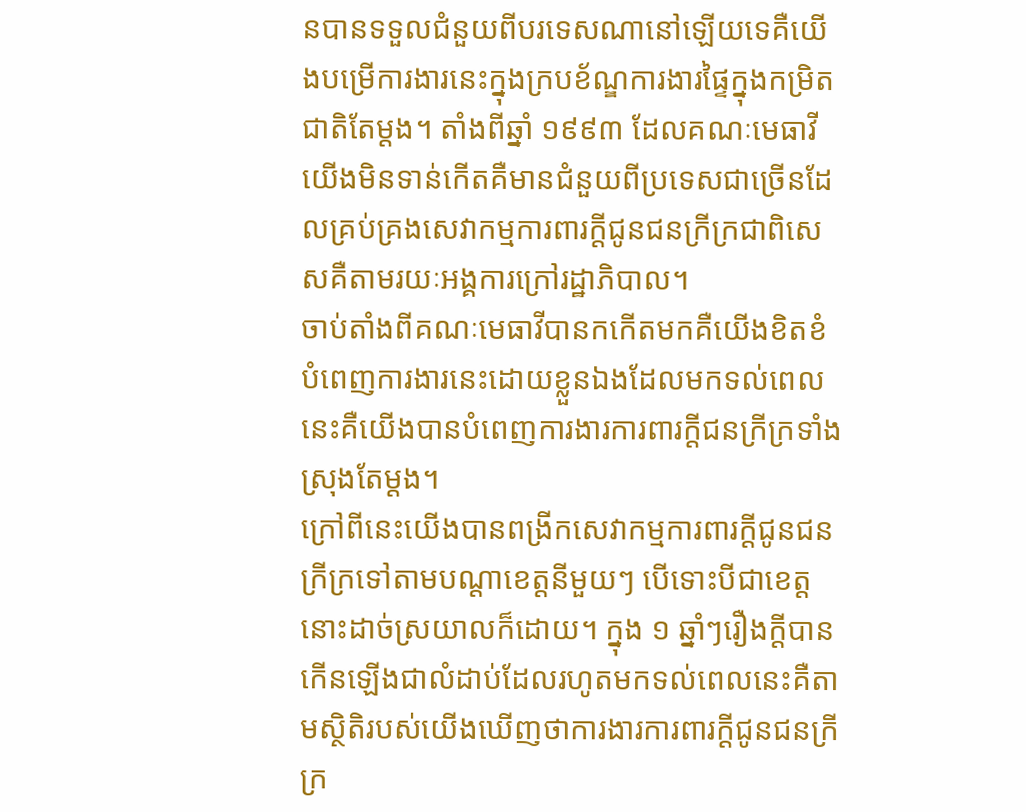នបានទទួលជំនួយពីបរទេសណានៅឡើយទេគឺយើងបម្រើការងារនេះក្នុងក្របខ័ណ្ឌការងារផ្ទៃក្នុងកម្រិតជាតិតែម្តង។ តាំងពីឆ្នាំ ១៩៩៣ ដែលគណៈមេធាវីយើងមិនទាន់កើតគឺមានជំនួយពីប្រទេសជាច្រើនដែលគ្រប់គ្រងសេវាកម្មការពារក្តីជូនជនក្រីក្រជាពិសេសគឺតាមរយៈអង្គការក្រៅរដ្ឋាភិបាល។
ចាប់តាំងពីគណៈមេធាវីបានកកើតមកគឺយើងខិតខំបំពេញការងារនេះដោយខ្លួនឯងដែលមកទល់ពេលនេះគឺយើងបានបំពេញការងារការពារក្ដីជនក្រីក្រទាំងស្រុងតែម្តង។
ក្រៅពីនេះយើងបានពង្រីកសេវាកម្មការពារក្តីជូនជនក្រីក្រទៅតាមបណ្តាខេត្តនីមួយៗ បើទោះបីជាខេត្តនោះដាច់ស្រយាលក៏ដោយ។ ក្នុង ១ ឆ្នាំៗរឿងក្តីបានកើនឡើងជាលំដាប់ដែលរហូតមកទល់ពេលនេះគឺតាមស្ថិតិរបស់យើងឃើញថាការងារការពារក្ដីជូនជនក្រីក្រ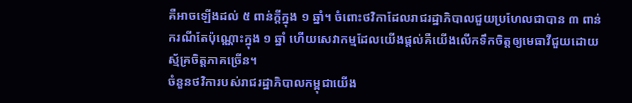គឺអាចឡើងដល់ ៥ ពាន់ក្ដីក្នុង ១ ឆ្នាំ។ ចំពោះថវិកាដែលរាជរដ្ឋាភិបាលជួយប្រហែលជាបាន ៣ ពាន់ករណីតែប៉ុណ្ណោះក្នុង ១ ឆ្នាំ ហើយសេវាកម្មដែលយើងផ្តល់គឺយើងលើកទឹកចិត្តឲ្យមេធាវីជួយដោយស្ម័គ្រចិត្តភាគច្រើន។
ចំនួនថវិការបស់រាជរដ្ឋាភិបាលកម្ពុជាយើង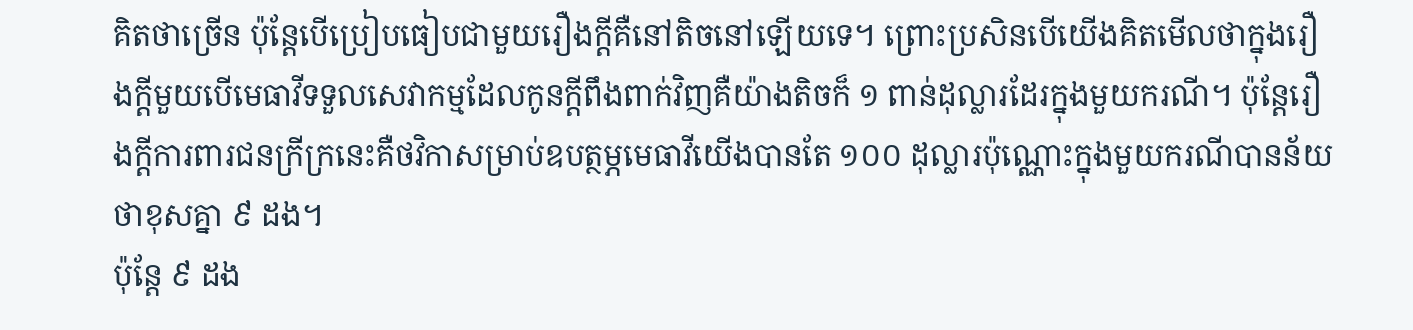គិតថាច្រើន ប៉ុន្តែបើប្រៀបធៀបជាមួយរឿងក្តីគឺនៅតិចនៅឡើយទេ។ ព្រោះប្រសិនបើយើងគិតមើលថាក្នុងរឿងក្តីមួយបើមេធាវីទទួលសេវាកម្មដែលកូនក្តីពឹងពាក់វិញគឺយ៉ាងតិចក៏ ១ ពាន់ដុល្លារដែរក្នុងមួយករណី។ ប៉ុន្តែរឿងក្តីការពារជនក្រីក្រនេះគឺថវិកាសម្រាប់ឧបត្ថម្ភមេធាវីយើងបានតែ ១០០ ដុល្លារប៉ុណ្ណោះក្នុងមួយករណីបានន័យថាខុសគ្នា ៩ ដង។
ប៉ុន្តែ ៩ ដង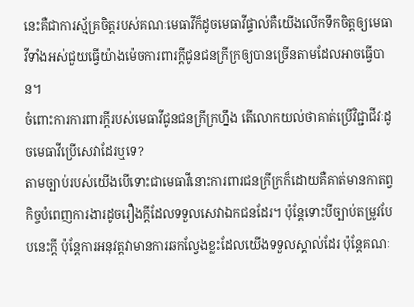នេះគឺជាការស្ម័គ្រចិត្តរបស់គណៈមេធាវីក៏ដូចមេធាវីផ្ទាល់គឺយើងលើកទឹកចិត្តឲ្យមេធាវីទាំងអស់ជួយធ្វើយ៉ាងម៉េចការពារក្ដីជូនជនក្រីក្រឲ្យបានច្រើនតាមដែលអាចធ្វើបាន។
ចំពោះការការពារក្ដីរបស់មេធាវីជូនជនក្រីក្រហ្នឹង តើលោកយល់ថាគាត់ប្រើវិជ្ជាជីវៈដូចមេធាវីប្រើសេវាដែរឬទេ?
តាមច្បាប់របស់យើងបើទោះជាមេធាវីនោះការពារជនក្រីក្រក៏ដោយគឺគាត់មានកាតព្វកិច្ចបំពេញការងារដូចរឿងក្តីដែលទទួលសេវាឯកជនដែរ។ ប៉ុន្តែទោះបីច្បាប់តម្រូវបែបនេះក្តី ប៉ុន្តែការអនុវត្តវាមានការឆកល្វែងខ្លះដែលយើងទទួលស្គាល់ដែរ ប៉ុន្តែគណៈ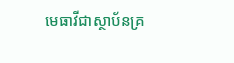មេធាវីជាស្ថាប័នគ្រ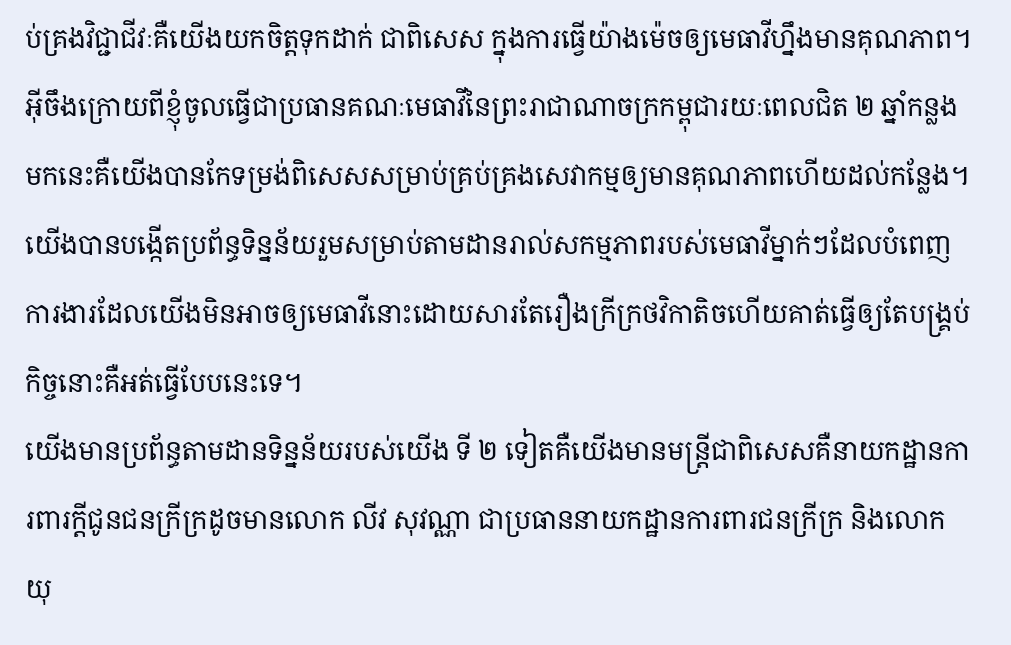ប់គ្រងវិជ្ជាជីវៈគឺយើងយកចិត្តទុកដាក់ ជាពិសេស ក្នុងការធ្វើយ៉ាងម៉េចឲ្យមេធាវីហ្នឹងមានគុណភាព។ អ៊ីចឹងក្រោយពីខ្ញុំចូលធ្វើជាប្រធានគណៈមេធាវីនៃព្រះរាជាណាចក្រកម្ពុជារយៈពេលជិត ២ ឆ្នាំកន្លងមកនេះគឺយើងបានកែទម្រង់ពិសេសសម្រាប់គ្រប់គ្រងសេវាកម្មឲ្យមានគុណភាពហើយដល់កន្លែង។
យើងបានបង្កើតប្រព័ន្ធទិន្នន័យរួមសម្រាប់តាមដានរាល់សកម្មភាពរបស់មេធាវីម្នាក់ៗដែលបំពេញការងារដែលយើងមិនអាចឲ្យមេធាវីនោះដោយសារតែរឿងក្រីក្រថវិកាតិចហើយគាត់ធ្វើឲ្យតែបង្គ្រប់កិច្ចនោះគឺអត់ធ្វើបែបនេះទេ។
យើងមានប្រព័ន្ធតាមដានទិន្នន័យរបស់យើង ទី ២ ទៀតគឺយើងមានមន្ត្រីជាពិសេសគឺនាយកដ្ឋានការពារក្តីជូនជនក្រីក្រដូចមានលោក លីវ សុវណ្ណា ជាប្រធាននាយកដ្ឋានការពារជនក្រីក្រ និងលោក យុ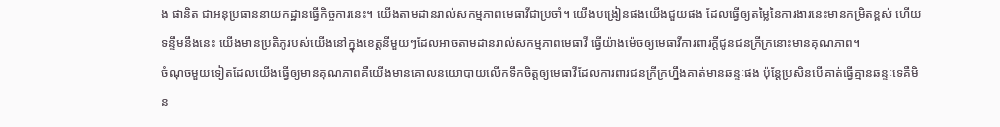ង ផានិត ជាអនុប្រធាននាយកដ្ឋានធ្វើកិច្ចការនេះ។ យើងតាមដានរាល់សកម្មភាពមេធាវីជាប្រចាំ។ យើងបង្រៀនផងយើងជួយផង ដែលធ្វើឲ្យតម្លៃនៃការងារនេះមានកម្រិតខ្ពស់ ហើយទន្ទឹមនឹងនេះ យើងមានប្រតិភូរបស់យើងនៅក្នុងខេត្តនីមួយៗដែលអាចតាមដានរាល់សកម្មភាពមេធាវី ធ្វើយ៉ាងម៉េចឲ្យមេធាវីការពារក្តីជូនជនក្រីក្រនោះមានគុណភាព។
ចំណុចមួយទៀតដែលយើងធ្វើឲ្យមានគុណភាពគឺយើងមានគោលនយោបាយលើកទឹកចិត្តឲ្យមេធាវីដែលការពារជនក្រីក្រហ្នឹងគាត់មានឆន្ទៈផង ប៉ុន្តែប្រសិនបើគាត់ធ្វើគ្មានឆន្ទៈទេគឺមិន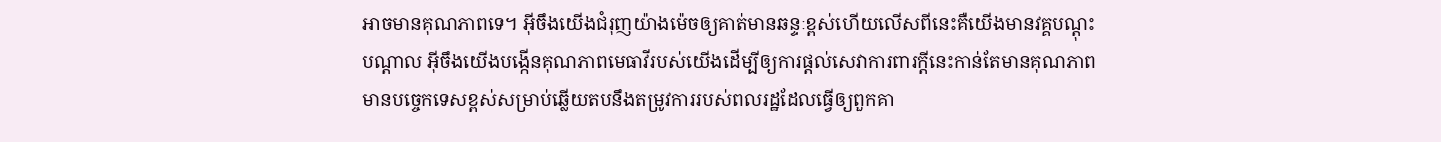អាចមានគុណភាពទេ។ អ៊ីចឹងយើងជំរុញយ៉ាងម៉េចឲ្យគាត់មានឆន្ទៈខ្ពស់ហើយលើសពីនេះគឺយើងមានវគ្គបណ្តុះបណ្តាល អ៊ីចឹងយើងបង្កើនគុណភាពមេធាវីរបស់យើងដើម្បីឲ្យការផ្តល់សេវាការពារក្តីនេះកាន់តែមានគុណភាពមានបច្ចេកទេសខ្ពស់សម្រាប់ឆ្លើយតបនឹងតម្រូវការរបស់ពលរដ្ឋដែលធ្វើឲ្យពួកគា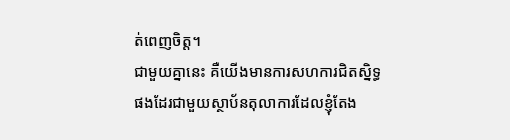ត់ពេញចិត្ត។
ជាមួយគ្នានេះ គឺយើងមានការសហការជិតស្និទ្ធផងដែរជាមួយស្ថាប័នតុលាការដែលខ្ញុំតែង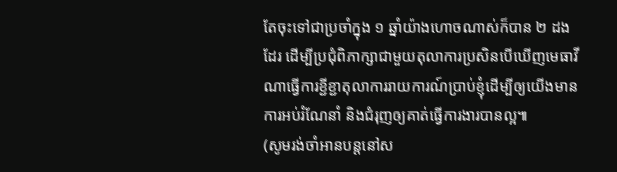តែចុះទៅជាប្រចាំក្នុង ១ ឆ្នាំយ៉ាងហោចណាស់ក៏បាន ២ ដងដែរ ដើម្បីប្រជុំពិភាក្សាជាមួយតុលាការប្រសិនបើឃើញមេធាវីណាធ្វើការខ្ជីខ្ជាតុលាការរាយការណ៍ប្រាប់ខ្ញុំដើម្បីឲ្យយើងមានការអប់រំណែនាំ និងជំរុញឲ្យគាត់ធ្វើការងារបានល្អ៕
(សូមរង់ចាំអានបន្តនៅស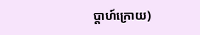ប្ដាហ៍ក្រោយ)